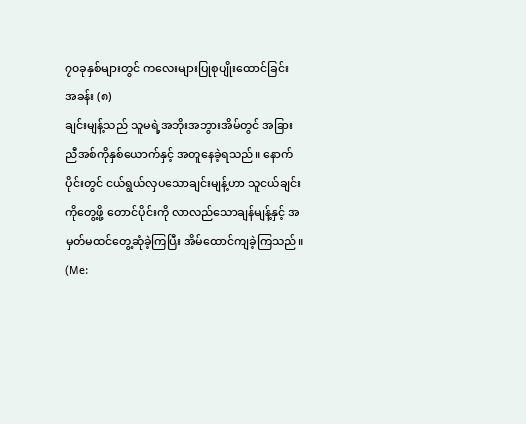၇၀ခုနှစ်များတွင် ကလေးများပြုစုပျိုးထောင်ခြင်း
အခန်း (၈)
ချင်းမျန့်သည် သူမရဲ့အဘိုးအဘွားအိမ်တွင် အခြားညီအစ်ကိုနှစ်ယောက်နှင့် အတူနေခဲ့ရသည်။ နောက်ပိုင်းတွင် ငယ်ရွယ်လှပသောချင်းမျန့်ဟာ သူငယ်ချင်းကိုတွေ့ဖို့ တောင်ပိုင်းကို လာလည်သောချန်မျန့်နှင့် အမှတ်မထင်တွေ့ဆုံခဲ့ကြပြီး အိမ်ထောင်ကျခဲ့ကြသည်။ (Me: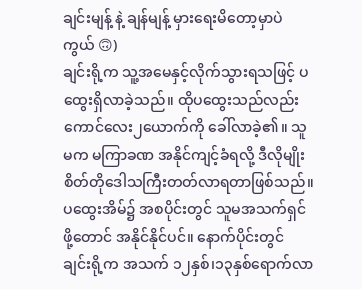ချင်းမျန့် နဲ့ ချန်မျန့် မှားရေးမိတော့မှာပဲကွယ် 🙃)
ချင်းရို့က သူ့အမေနှင့်လိုက်သွားရသဖြင့် ပထွေးရှိလာခဲ့သည်။ ထိုပထွေးသည်လည်း ကောင်လေး၂ယောက်ကို ခေါ်လာခဲ့၏။ သူမက မကြာခဏ အနိုင်ကျင့်ခံရလို့ ဒီလိုမျိုးစိတ်တိုဒေါသကြီးတတ်လာရတာဖြစ်သည်။
ပထွေးအိမ်၌ အစပိုင်းတွင် သူမအသက်ရှင်ဖို့တောင် အနိုင်နိုင်ပင်။ နောက်ပိုင်းတွင် ချင်းရို့က အသက် ၁၂နှစ်၊၁၃နှစ်ရောက်လာ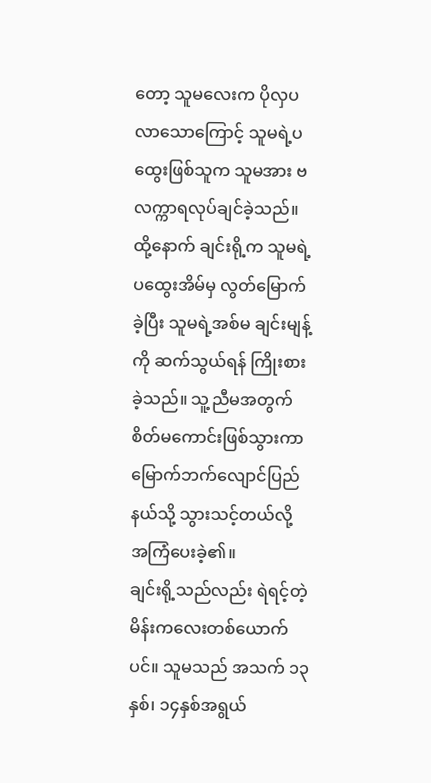တော့ သူမလေးက ပိုလှပလာသောကြောင့် သူမရဲ့ပထွေးဖြစ်သူက သူမအား ဗလက္ကာရလုပ်ချင်ခဲ့သည်။
ထို့နောက် ချင်းရို့က သူမရဲ့ပထွေးအိမ်မှ လွတ်မြောက်ခဲ့ပြီး သူမရဲ့အစ်မ ချင်းမျန့်ကို ဆက်သွယ်ရန် ကြိုးစားခဲ့သည်။ သူ့ညီမအတွက် စိတ်မကောင်းဖြစ်သွားကာ မြောက်ဘက်လျောင်ပြည်နယ်သို့ သွားသင့်တယ်လို့ အကြံပေးခဲ့၏။
ချင်းရို့သည်လည်း ရဲရင့်တဲ့မိန်းကလေးတစ်ယောက်ပင်။ သူမသည် အသက် ၁၃နှစ်၊ ၁၄နှစ်အရွယ်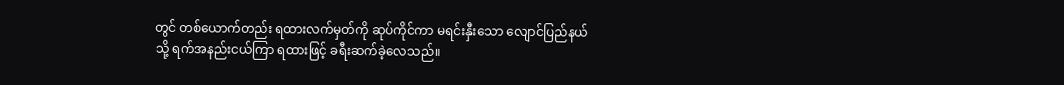တွင် တစ်ယောက်တည်း ရထားလက်မှတ်ကို ဆုပ်ကိုင်ကာ မရင်းနှီးသော လျောင်ပြည်နယ်သို့ ရက်အနည်းငယ်ကြာ ရထားဖြင့် ခရီးဆက်ခဲ့လေသည်။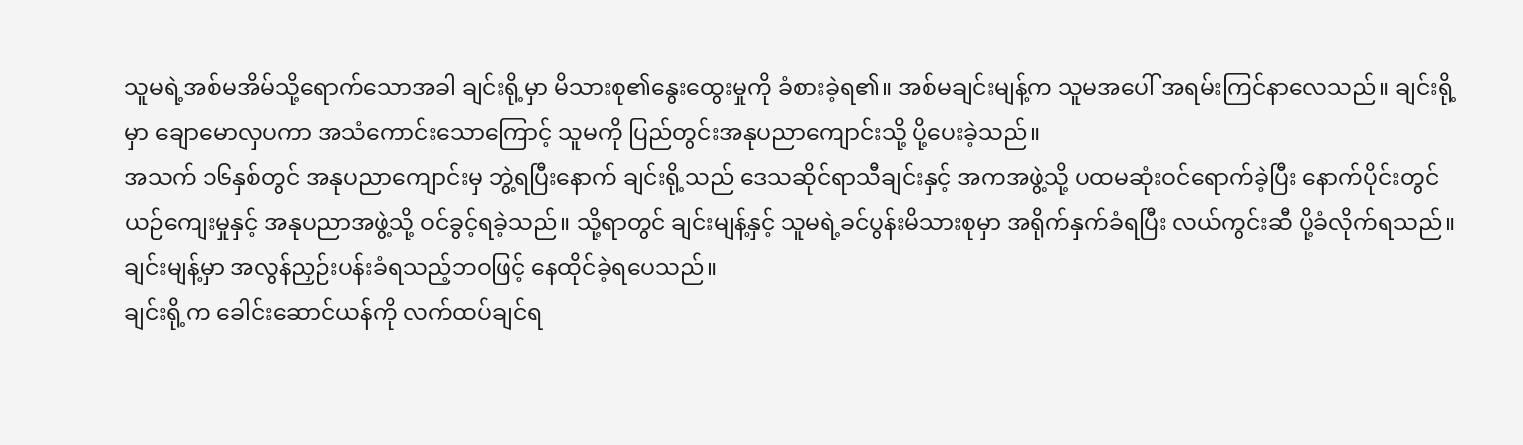သူမရဲ့အစ်မအိမ်သို့ရောက်သောအခါ ချင်းရို့မှာ မိသားစု၏နွေးထွေးမှုကို ခံစားခဲ့ရ၏။ အစ်မချင်းမျန့်က သူမအပေါ် အရမ်းကြင်နာလေသည်။ ချင်းရို့မှာ ချောမောလှပကာ အသံကောင်းသောကြောင့် သူမကို ပြည်တွင်းအနုပညာကျောင်းသို့ ပို့ပေးခဲ့သည်။
အသက် ၁၆နှစ်တွင် အနုပညာကျောင်းမှ ဘွဲ့ရပြီးနောက် ချင်းရို့သည် ဒေသဆိုင်ရာသီချင်းနှင့် အကအဖွဲ့သို့ ပထမဆုံးဝင်ရောက်ခဲ့ပြီး နောက်ပိုင်းတွင် ယဉ်ကျေးမှုနှင့် အနုပညာအဖွဲ့သို့ ဝင်ခွင့်ရခဲ့သည်။ သို့ရာတွင် ချင်းမျန့်နှင့် သူမရဲ့ခင်ပွန်းမိသားစုမှာ အရိုက်နှက်ခံရပြီး လယ်ကွင်းဆီ ပို့ခံလိုက်ရသည်။ ချင်းမျန့်မှာ အလွန်ညှဉ်းပန်းခံရသည့်ဘဝဖြင့် နေထိုင်ခဲ့ရပေသည်။
ချင်းရို့က ခေါင်းဆောင်ယန်ကို လက်ထပ်ချင်ရ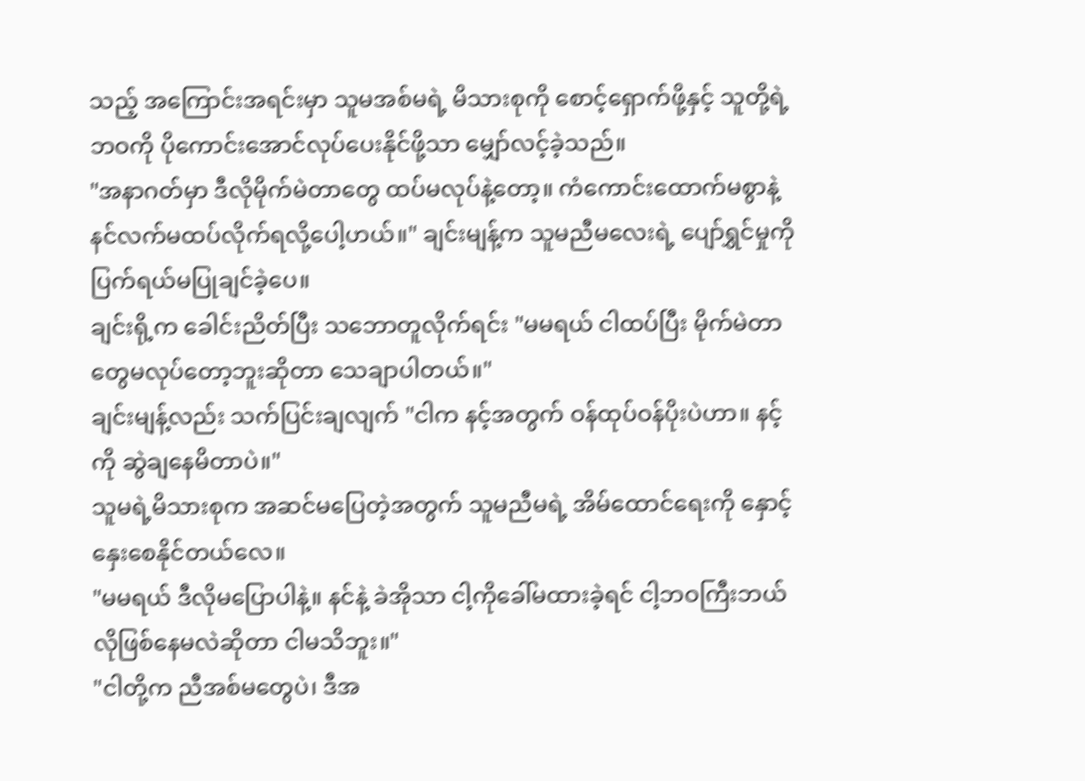သည့် အကြောင်းအရင်းမှာ သူမအစ်မရဲ့ မိသားစုကို စောင့်ရှောက်ဖို့နှင့် သူတို့ရဲ့ဘဝကို ပိုကောင်းအောင်လုပ်ပေးနိုင်ဖို့သာ မျှော်လင့်ခဲ့သည်။
"အနာဂတ်မှာ ဒီလိုမိုက်မဲတာတွေ ထပ်မလုပ်နဲ့တော့။ ကံကောင်းထောက်မစွာနဲ့ နင်လက်မထပ်လိုက်ရလို့ပေါ့ဟယ်။" ချင်းမျန့်က သူမညီမလေးရဲ့ ပျော်ရွှင်မှုကို ပြက်ရယ်မပြုချင်ခဲ့ပေ။
ချင်းရို့က ခေါင်းညိတ်ပြီး သဘောတူလိုက်ရင်း "မမရယ် ငါထပ်ပြီး မိုက်မဲတာတွေမလုပ်တော့ဘူးဆိုတာ သေချာပါတယ်။"
ချင်းမျန့်လည်း သက်ပြင်းချလျက် "ငါက နင့်အတွက် ဝန်ထုပ်ဝန်ပိုးပဲဟာ။ နင့်ကို ဆွဲချနေမိတာပဲ။"
သူမရဲ့မိသားစုက အဆင်မပြေတဲ့အတွက် သူမညီမရဲ့ အိမ်ထောင်ရေးကို နှောင့်နှေးစေနိုင်တယ်လေ။
"မမရယ် ဒီလိုမပြောပါနဲ့။ နင်နဲ့ ခဲအိုသာ ငါ့ကိုခေါ်မထားခဲ့ရင် ငါ့ဘဝကြီးဘယ်လိုဖြစ်နေမလဲဆိုတာ ငါမသိဘူး။"
"ငါတို့က ညီအစ်မတွေပဲ၊ ဒီအ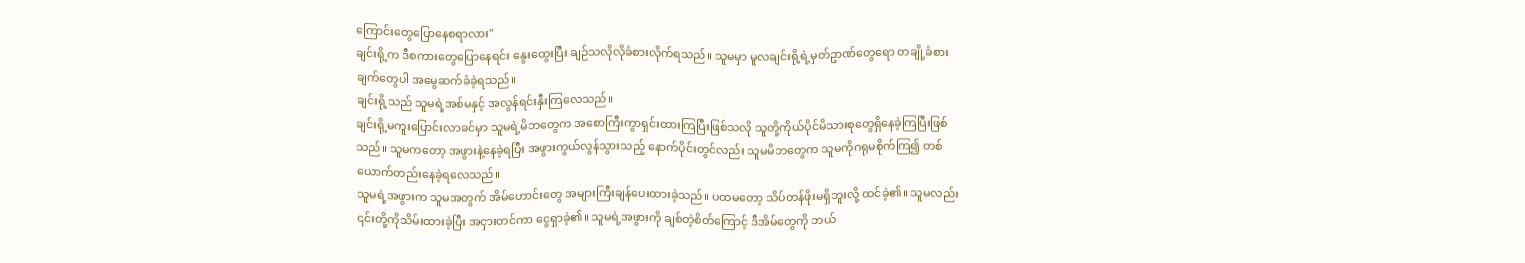ကြောင်းတွေပြောနေစရာလား"
ချင်းရို့က ဒီစကားတွေပြောနေရင်း နွေးထွေးပြီး ချဉ်သလိုလိုခံစားလိုက်ရသည်။ သူမမှာ မူလချင်းရို့ရဲ့မှတ်ဥာဏ်တွေရော တချို့ခံစားချက်တွေပါ အမွေဆက်ခံခဲ့ရသည်။
ချင်းရို့သည် သူမရဲ့အစ်မနှင့် အလွန်ရင်းနှီးကြလေသည်။
ချင်းရို့မကူးပြောင်းလာခင်မှာ သူမရဲ့မိဘတွေက အစောကြီးကွာရှင်းထားကြပြီးဖြစ်သလို သူတို့ကိုယ်ပိုင်မိသားစုတွေရှိနေခဲ့ကြပြီးဖြစ်သည်။ သူမကတော့ အဖွားနဲ့နေခဲ့ရပြီး အဖွားကွယ်လွန်သွားသည့် နောက်ပိုင်းတွင်လည်း သူမမိဘတွေက သူမကိုဂရုမစိုက်ကြ၍ တစ်ယောက်တည်းနေခဲ့ရလေသည်။
သူမရဲ့အဖွားက သူမအတွက် အိမ်ဟောင်းတွေ အများကြီးချန်ပေးထားခဲ့သည်။ ပထမတော့ သိပ်တန်ဖိုးမရှိဘူးလို့ ထင်ခဲ့၏။ သူမလည်း ၎င်းတို့ကိုသိမ်းထားခဲ့ပြီး အငှားတင်ကာ ငွေရှာခဲ့၏။ သူမရဲ့အဖွားကို ချစ်တဲ့စိတ်ကြောင့် ဒီအိမ်တွေကို ဘယ်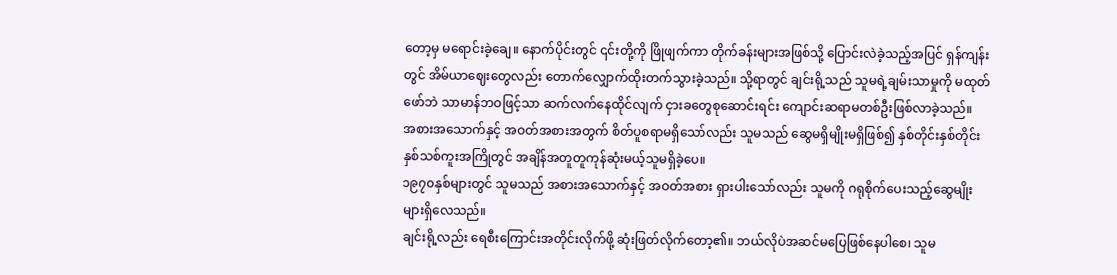တော့မှ မရောင်းခဲ့ချေ။ နောက်ပိုင်းတွင် ၎င်းတို့ကို ဖြိုဖျက်ကာ တိုက်ခန်းများအဖြစ်သို့ ပြောင်းလဲခဲ့သည့်အပြင် ရှန်ကျန်းတွင် အိမ်ယာဈေးတွေလည်း တောက်လျှောက်ထိုးတက်သွားခဲ့သည်။ သို့ရာတွင် ချင်းရို့သည် သူမရဲ့ချမ်းသာမှုကို မထုတ်ဖော်ဘဲ သာမာန်ဘဝဖြင့်သာ ဆက်လက်နေထိုင်လျက် ငှားခတွေစုဆောင်းရင်း ကျောင်းဆရာမတစ်ဦးဖြစ်လာခဲ့သည်။
အစားအသောက်နှင့် အဝတ်အစားအတွက် စိတ်ပူစရာမရှိသော်လည်း သူမသည် ဆွေမရှိမျိုးမရှိဖြစ်၍ နှစ်တိုင်းနှစ်တိုင်း နှစ်သစ်ကူးအကြိုတွင် အချိန်အတူတူကုန်ဆုံးမယ့်သူမရှိခဲ့ပေ။
၁၉၇၀နှစ်များတွင် သူမသည် အစားအသောက်နှင့် အဝတ်အစား ရှားပါးသော်လည်း သူမကို ဂရုစိုက်ပေးသည့်ဆွေမျိုးများရှိလေသည်။
ချင်းရို့လည်း ရေစီးကြောင်းအတိုင်းလိုက်ဖို့ ဆုံးဖြတ်လိုက်တော့၏။ ဘယ်လိုပဲအဆင်မပြေဖြစ်နေပါစေ၊ သူမ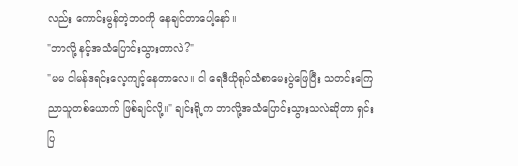လည်း ကောင်းမွန်တဲ့ဘဝကို နေချင်တာပေါ့နော်။
"ဘာလို့ နင့်အသံပြောင်းသွားတာလဲ?"
"မမ ငါမန်ဒရင်းလေ့ကျင့်နေတာလေ။ ငါ ရေဒီယိုရုပ်သံစာမေးပွဲဖြေပြီး သတင်းကြေညာသူတစ်ယောက် ဖြစ်ချင်လို့။" ချင်းရို့က ဘာလို့အသံပြောင်းသွားသလဲဆိုတာ ရှင်းပြ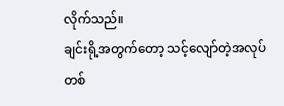လိုက်သည်။
ချင်းရို့အတွက်တော့ သင့်လျော်တဲ့အလုပ်တစ်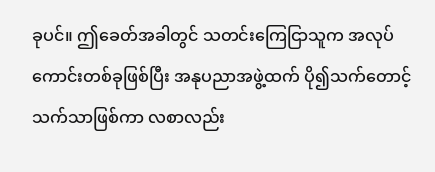ခုပင်။ ဤခေတ်အခါတွင် သတင်းကြေငြာသူက အလုပ်ကောင်းတစ်ခုဖြစ်ပြီး အနုပညာအဖွဲ့ထက် ပို၍သက်တောင့်သက်သာဖြစ်ကာ လစာလည်း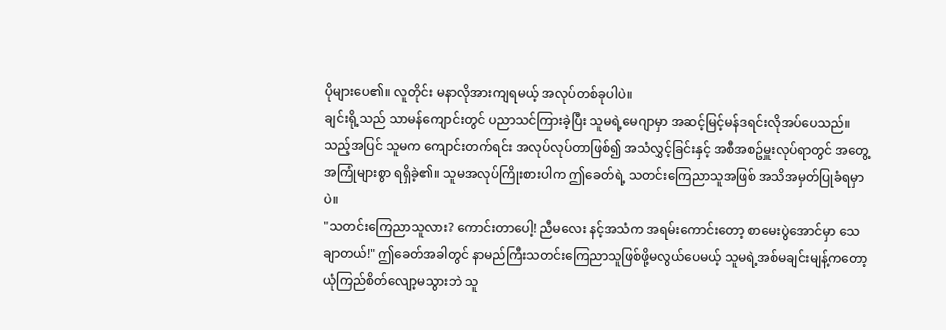ပိုများပေ၏။ လူတိုင်း မနာလိုအားကျရမယ့် အလုပ်တစ်ခုပါပဲ။
ချင်းရို့သည် သာမန်ကျောင်းတွင် ပညာသင်ကြားခဲ့ပြီး သူမရဲ့မေဂျာမှာ အဆင့်မြင့်မန်ဒရင်းလိုအပ်ပေသည်။ သည့်အပြင် သူမက ကျောင်းတက်ရင်း အလုပ်လုပ်တာဖြစ်၍ အသံလွှင့်ခြင်းနှင့် အစီအစဥ်မှူးလုပ်ရာတွင် အတွေ့အကြုံများစွာ ရရှိခဲ့၏။ သူမအလုပ်ကြိုးစားပါက ဤခေတ်ရဲ့ သတင်းကြေညာသူအဖြစ် အသိအမှတ်ပြုခံရမှာပဲ။
"သတင်းကြေညာသူလား? ကောင်းတာပေါ့! ညီမလေး နင့်အသံက အရမ်းကောင်းတော့ စာမေးပွဲအောင်မှာ သေချာတယ်!" ဤခေတ်အခါတွင် နာမည်ကြီးသတင်းကြေညာသူဖြစ်ဖို့မလွယ်ပေမယ့် သူမရဲ့အစ်မချင်းမျန့်ကတော့ ယုံကြည်စိတ်လျော့မသွားဘဲ သူ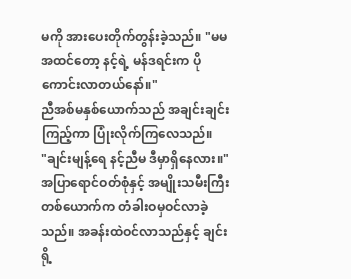မကို အားပေးတိုက်တွန်းခဲ့သည်။ "မမအထင်တော့ နင့်ရဲ့ မန်ဒရင်းက ပိုကောင်းလာတယ်နော်။"
ညီအစ်မနှစ်ယောက်သည် အချင်းချင်းကြည့်ကာ ပြုံးလိုက်ကြလေသည်။
"ချင်းမျန့်ရေ နင့်ညီမ ဒီမှာရှိနေလား။" အပြာရောင်ဝတ်စုံနှင့် အမျိုးသမီးကြီးတစ်ယောက်က တံခါးဝမှဝင်လာခဲ့သည်။ အခန်းထဲဝင်လာသည်နှင့် ချင်းရို့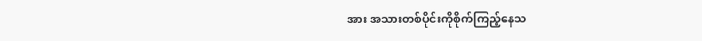အား အသားတစ်ပိုင်းကိုစိုက်ကြည့်နေသ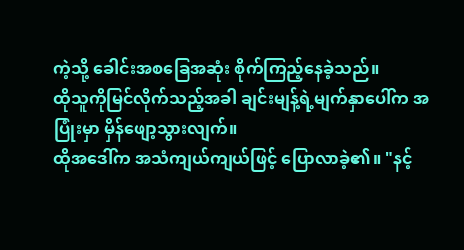ကဲ့သို့ ခေါင်းအစခြေအဆုံး စိုက်ကြည့်နေခဲ့သည်။
ထိုသူကိုမြင်လိုက်သည့်အခါ ချင်းမျန့်ရဲ့မျက်နှာပေါ်က အပြုံးမှာ မှိန်ဖျော့သွားလျက်။
ထိုအဒေါ်က အသံကျယ်ကျယ်ဖြင့် ပြောလာခဲ့၏။ "နင့်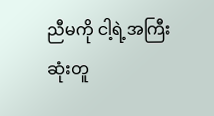ညီမကို ငါ့ရဲ့အကြီးဆုံးတူ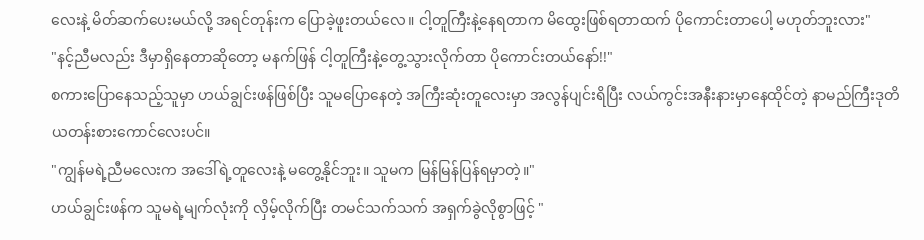လေးနဲ့ မိတ်ဆက်ပေးမယ်လို့ အရင်တုန်းက ပြောခဲ့ဖူးတယ်လေ။ ငါ့တူကြီးနဲ့နေရတာက မိထွေးဖြစ်ရတာထက် ပိုကောင်းတာပေါ့ မဟုတ်ဘူးလား"
"နင့်ညီမလည်း ဒီမှာရှိနေတာဆိုတော့ မနက်ဖြန် ငါ့တူကြီးနဲ့တွေ့သွားလိုက်တာ ပိုကောင်းတယ်နော်!!"
စကားပြောနေသည့်သူမှာ ဟယ်ချွင်းဖန်ဖြစ်ပြီး သူမပြောနေတဲ့ အကြီးဆုံးတူလေးမှာ အလွန်ပျင်းရိပြီး လယ်ကွင်းအနီးနားမှာနေထိုင်တဲ့ နာမည်ကြီးဒုတိယတန်းစားကောင်လေးပင်။
"ကျွန်မရဲ့ညီမလေးက အဒေါ်ရဲ့တူလေးနဲ့ မတွေ့နိုင်ဘူး။ သူမက မြန်မြန်ပြန်ရမှာတဲ့။"
ဟယ်ချွင်းဖန်က သူမရဲ့မျက်လုံးကို လှိမ့်လိုက်ပြီး တမင်သက်သက် အရှက်ခွဲလိုစွာဖြင့် "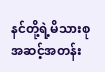နင်တို့ရဲ့မိသားစုအဆင့်အတန်း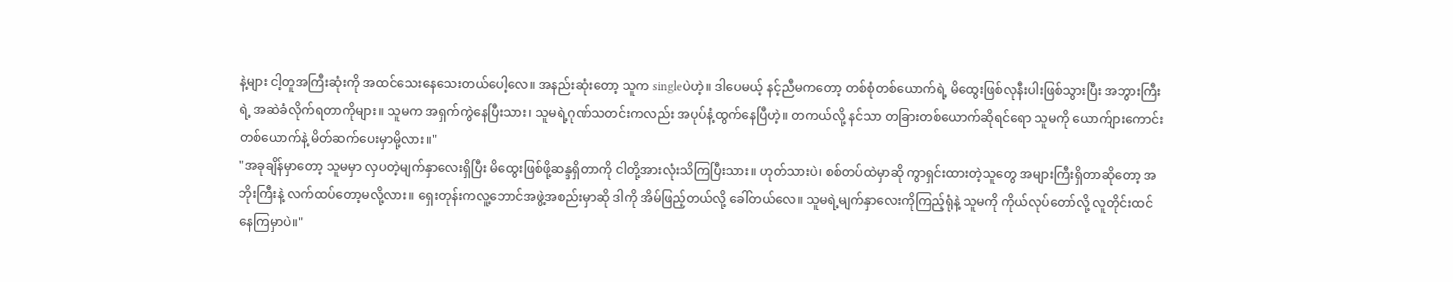နဲ့များ ငါ့တူအကြီးဆုံးကို အထင်သေးနေသေးတယ်ပေါ့လေ။ အနည်းဆုံးတော့ သူက singleပဲဟဲ့။ ဒါပေမယ့် နင့်ညီမကတော့ တစ်စုံတစ်ယောက်ရဲ့ မိထွေးဖြစ်လုနီးပါးဖြစ်သွားပြီး အဘွားကြီးရဲ့ အဆဲခံလိုက်ရတာကိုများ။ သူမက အရှက်ကွဲနေပြီးသား၊ သူမရဲ့ဂုဏ်သတင်းကလည်း အပုပ်နံ့ထွက်နေပြီဟဲ့။ တကယ်လို့ နင်သာ တခြားတစ်ယောက်ဆိုရင်ရော သူမကို ယောက်ျားကောင်းတစ်ယောက်နဲ့ မိတ်ဆက်ပေးမှာမို့လား။"
"အခုချိန်မှာတော့ သူမမှာ လှပတဲ့မျက်နှာလေးရှိပြီး မိထွေးဖြစ်ဖို့ဆန္ဒရှိတာကို ငါတို့အားလုံးသိကြပြီးသား။ ဟုတ်သားပဲ၊ စစ်တပ်ထဲမှာဆို ကွာရှင်းထားတဲ့သူတွေ အများကြီးရှိတာဆိုတော့ အဘိုးကြီးနဲ့ လက်ထပ်တော့မလို့လား။ ရှေးတုန်းကလူ့ဘောင်အဖွဲ့အစည်းမှာဆို ဒါကို အိမ်ဖြည့်တယ်လို့ ခေါ်တယ်လေ။ သူမရဲ့မျက်နှာလေးကိုကြည့်ရုံနဲ့ သူမကို ကိုယ်လုပ်တော်လို့ လူတိုင်းထင်နေကြမှာပဲ။"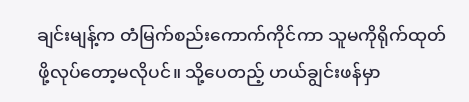ချင်းမျန့်က တံမြက်စည်းကောက်ကိုင်ကာ သူမကိုရိုက်ထုတ်ဖို့လုပ်တော့မလိုပင်။ သို့ပေတည့် ဟယ်ချွင်းဖန်မှာ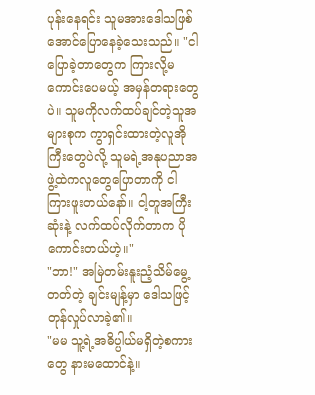ပုန်းနေရင်း သူမအားဒေါသဖြစ်အောင်ပြောနေခဲ့သေးသည်။ "ငါပြောခဲ့တာတွေက ကြားလို့မကောင်းပေမယ့် အမှန်တရားတွေပဲ။ သူမကိုလက်ထပ်ချင်တဲ့သူအများစုက ကွာရှင်းထားတဲ့လူအိုကြီးတွေပဲလို့ သူမရဲ့အနုပညာအဖွဲ့ထဲကလူတွေပြောတာကို ငါကြားဖူးတယ်နော်။ ငါ့တူအကြီးဆုံးနဲ့ လက်ထပ်လိုက်တာက ပိုကောင်းတယ်ဟဲ့။"
"ဘာ!" အမြဲတမ်းနူးညံ့သိမ်မွေ့တတ်တဲ့ ချင်းမျန့်မှာ ဒေါသဖြင့် တုန်လှုပ်လာခဲ့၏။
"မမ သူ့ရဲ့အဓိပ္ပါယ်မရှိတဲ့စကားတွေ နားမထောင်နဲ့။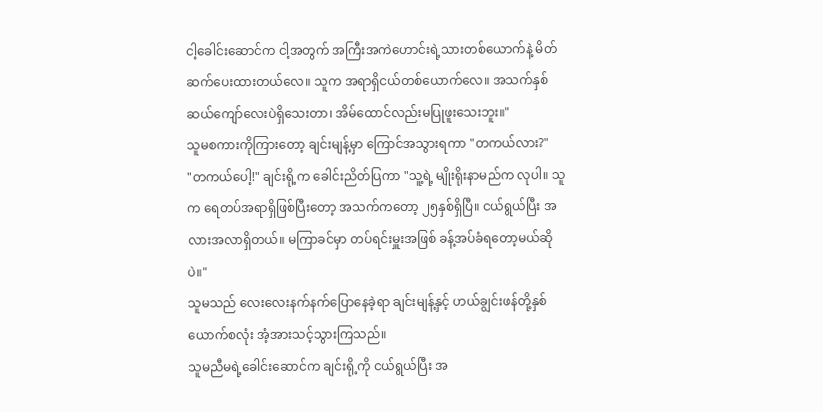ငါ့ခေါင်းဆောင်က ငါ့အတွက် အကြီးအကဲဟောင်းရဲ့သားတစ်ယောက်နဲ့ မိတ်ဆက်ပေးထားတယ်လေ။ သူက အရာရှိငယ်တစ်ယောက်လေ။ အသက်နှစ်ဆယ်ကျော်လေးပဲရှိသေးတာ၊ အိမ်ထောင်လည်းမပြုဖူးသေးဘူး။"
သူမစကားကိုကြားတော့ ချင်းမျန့်မှာ ကြောင်အသွားရကာ "တကယ်လား?"
"တကယ်ပေါ့!" ချင်းရို့က ခေါင်းညိတ်ပြကာ "သူ့ရဲ့ မျိုးရိုးနာမည်က လုပါ။ သူက ရေတပ်အရာရှိဖြစ်ပြီးတော့ အသက်ကတော့ ၂၅နှစ်ရှိပြီ။ ငယ်ရွယ်ပြီး အလားအလာရှိတယ်။ မကြာခင်မှာ တပ်ရင်းမှူးအဖြစ် ခန့်အပ်ခံရတော့မယ်ဆိုပဲ။"
သူမသည် လေးလေးနက်နက်ပြောနေခဲ့ရာ ချင်းမျန့်နှင့် ဟယ်ချွင်းဖန်တို့နှစ်ယောက်စလုံး အံ့အားသင့်သွားကြသည်။
သူမညီမရဲ့ခေါင်းဆောင်က ချင်းရို့ကို ငယ်ရွယ်ပြီး အ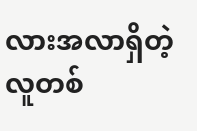လားအလာရှိတဲ့လူတစ်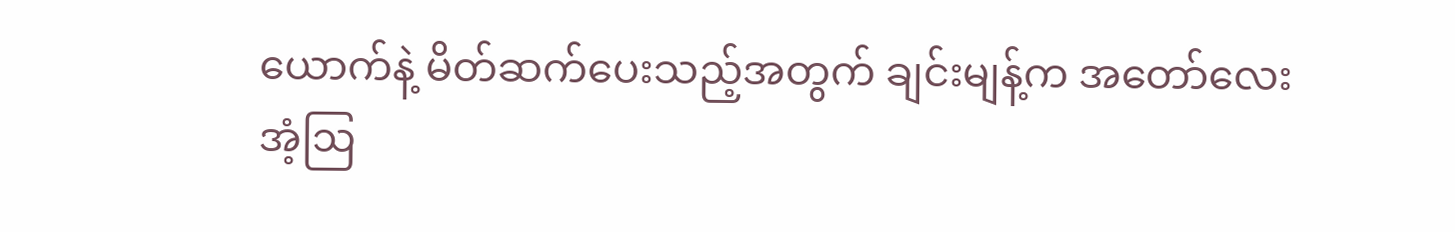ယောက်နဲ့ မိတ်ဆက်ပေးသည့်အတွက် ချင်းမျန့်က အတော်လေးအံ့ဩ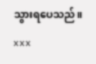သွားရပေသည်။
xxx